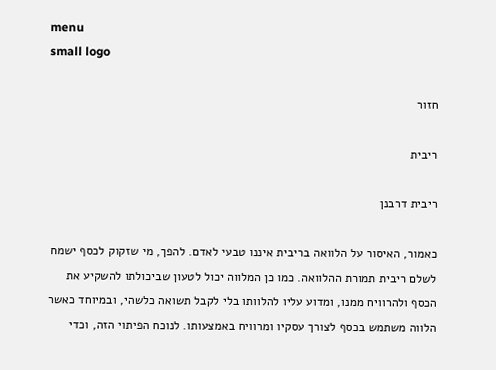menu
small logo

חזור

ריבית

ריבית דרבנן

כאמור, האיסור על הלוואה בריבית איננו טבעי לאדם. להפך, מי שזקוק לכסף ישמח לשלם ריבית תמורת ההלוואה. כמו כן המלווה יכול לטעון שביכולתו להשקיע את הכסף ולהרוויח ממנו, ומדוע עליו להלוותו בלי לקבל תשואה כלשהי, ובמיוחד כאשר הלווה משתמש בכסף לצורך עסקיו ומרוויח באמצעותו. לנוכח הפיתוי הזה, וכדי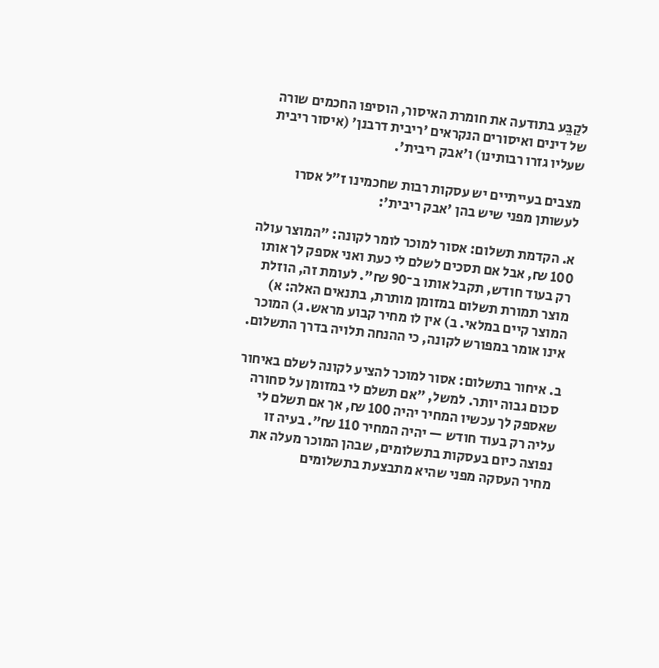לקַבֵּע בתודעה את חומרת האיסור, הוסיפו החכמים שורה של דינים ואיסורים הנקראים 'ריבית דרבנן' (איסור ריבית שעליו גזרו רבותינו) ו'אבק ריבית'.

מצבים בעייתיים יש עסקות רבות שחכמינו ז"ל אסרו לעשותן מפני שיש בהן 'אבק ריבית':

א. הקדמת תשלום: אסור למוכר לומר לקונה: "המוצר עולה 100 ₪, אבל אם תסכים לשלם לי כעת ואני אספק לך אותו רק בעוד חודש, תקבל אותו ב־90 ₪". לעומת זה, הוזלת מוצר תמורת תשלום במזומן מותרת, בתנאים האלה: א) המוצר קיים במלאי. ב) אין לו מחיר קבוע מראש. ג) המוכר אינו אומר במפורש לקונה, כי ההנחה תלויה בדרך התשלום.

ב. איחור בתשלום: אסור למוכר להציע לקונה לשלם באיחור סכום גבוה יותר. למשל, "אם תשלם לי במזומן על סחורה שאספק לך עכשיו המחיר יהיה 100 ₪, אך אם תשלם לי עליה רק בעוד חודש — יהיה המחיר 110 ₪". בעיה זו נפוצה כיום בעסקות בתשלומים, שבהן המוכר מעלה את מחיר העסקה מפני שהיא מתבצעת בתשלומים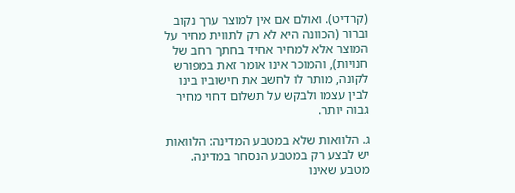(קרדיט). ואולם אם אין למוצר ערך נקוב וברור (הכוונה היא לא רק לתווית מחיר על המוצר אלא למחיר אחיד בחתך רחב של חנויות), והמוכר אינו אומר זאת במפורש לקונה, מותר לו לחשב את חישוביו בינו לבין עצמו ולבקש על תשלום דחוי מחיר גבוה יותר.

ג. הלוואות שלא במטבע המדינה: הלוואות יש לבצע רק במטבע הנסחר במדינה. מטבע שאינו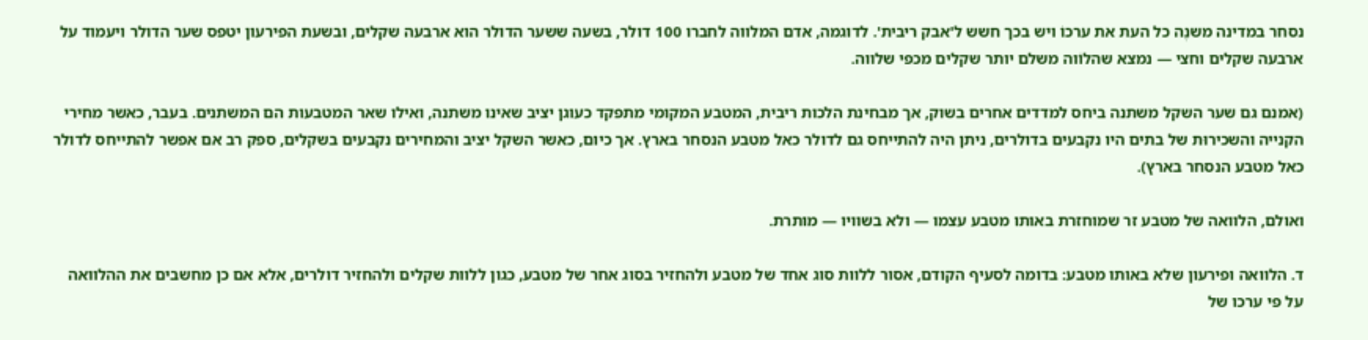נסחר במדינה משנֶה כל העת את ערכוֹ ויש בכך חשש ל'אבק ריבית'. לדוגמה, אדם המלווה לחברו 100 דולר, בשעה ששער הדולר הוא ארבעה שקלים, ובשעת הפירעון יטפס שער הדולר ויעמוד על ארבעה שקלים וחצי — נמצא שהלוֹוה משלם יותר שקלים מכפי שלווה.

(אמנם גם שער השקל משתנה ביחס למדדים אחרים בשוק, אך מבחינת הלכות ריבית, המטבע המקומי מתפקד כעוגן יציב שאינו משתנה, ואילו שאר המטבעות הם המשתנים. בעבר, כאשר מחירי הקנייה והשכירוּת של בתים היו נקבעים בדולרים, ניתן היה להתייחס גם לדולר כאל מטבע הנסחר בארץ. אך כיום, כאשר השקל יציב והמחירים נקבעים בשקלים, ספק רב אם אפשר להתייחס לדולר כאל מטבע הנסחר בארץ).

ואולם, הלוואה של מטבע זר שמוחזרת באותו מטבע עצמו — ולא בשוויו — מותרת.

ד. הלוואה ופירעון שלא באותו מטבע: בדומה לסעיף הקודם, אסור ללוות סוג אחד של מטבע ולהחזיר בסוג אחר של מטבע, כגון ללוות שקלים ולהחזיר דולרים, אלא אם כן מחשבים את ההלוואה על פי ערכו של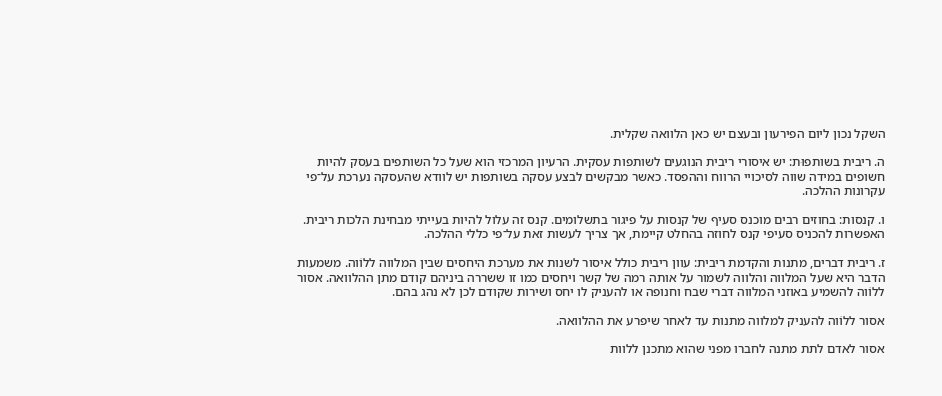השקל נכון ליום הפירעון ובעצם יש כאן הלוואה שקלית.

ה. ריבית בשותפוּת: יש איסורי ריבית הנוגעים לשותפות עסקית. הרעיון המרכזי הוא שעל כל השותפים בעסק להיות חשופים במידה שווה לסיכויי הרווח וההפסד. כאשר מבקשים לבצע עסקה בשותפות יש לוודא שהעסקה נערכת על־פי עקרונות ההלכה.

ו. קנסות: בחוזים רבים מוכנס סעיף של קנסות על פיגור בתשלומים. קנס זה עלול להיות בעייתי מבחינת הלכות ריבית. האפשרות להכניס סעיפי קנס לחוזה בהחלט קיימת, אך צריך לעשות זאת על־פי כללי ההלכה.

ז. ריבית דברים, מתנות והקדמת ריבית: עוון ריבית כולל איסור לשנות את מערכת היחסים שבין המלווה ללוֹוה. משמעות הדבר היא שעל המלווה והלווה לשמור על אותה רמה של קשר ויחסים כמו זו ששררה ביניהם קודם מתן ההלוואה. אסור ללוֹוה להשמיע באוזני המלווה דברי שבח וחנופה או להעניק לו יחס ושירות שקודם לכן לא נהג בהם.

אסור ללוֹוה להעניק למלווה מתנות עד לאחר שיפרע את ההלוואה.

אסור לאדם לתת מתנה לחברו מפני שהוא מתכנן ללוות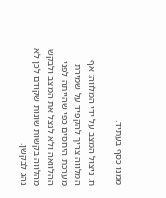ממנו כסף בעתיד.

ח. ניצוּל המצב על ידי המלווה: אף המלווה צריך להקפיד על שמירת מערכת היחסים כפי שהייתה לפני ההלוואה ולא לנצל את המצב ולבקש מהלווה בקשות שונות שקודם לכן לא נהג לבקשן.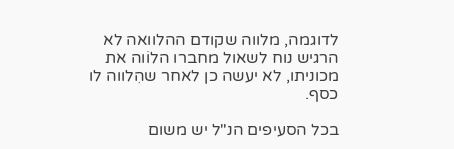לדוגמה, מלווה שקודם ההלוואה לא הרגיש נוח לשאול מחברו הלוֹוה את מכוניתו, לא יעשה כן לאחר שהִלווה לו כסף.

בכל הסעיפים הנ"ל יש משום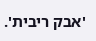'אבק ריבית'.